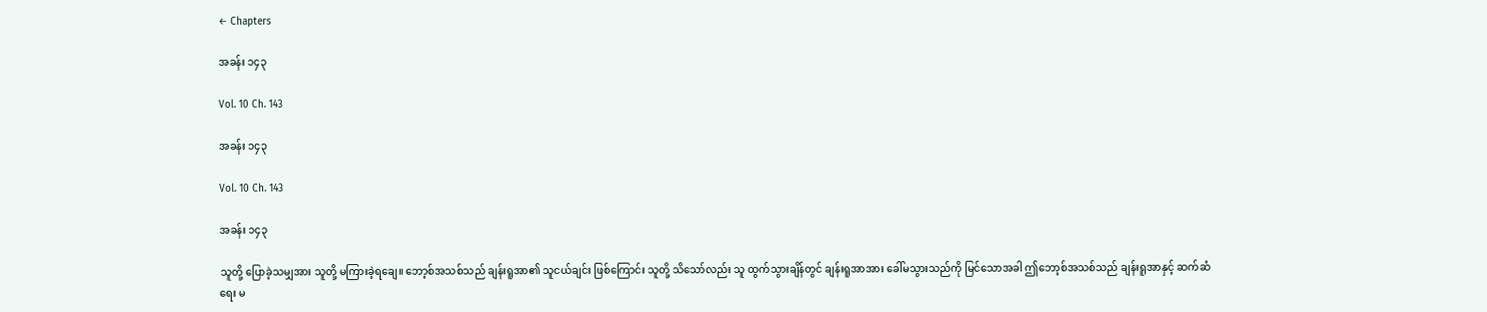← Chapters

အခန်း ၁၄၃

Vol. 10 Ch. 143

အခန်း ၁၄၃

Vol. 10 Ch. 143

အခန်း ၁၄၃

သူတို့ ပြောခဲ့သမျှအား သူတို့ မကြားခဲ့ရချေ။ ဘော့စ်အသစ်သည် ချန်းရူအာ၏ သူငယ်ချင်း ဖြစ်ကြောင်း သူတို့ သိသော်လည်း သူ ထွက်သွားချိန်တွင် ချန်းရူအာအား ခေါ်မသွားသည်ကို မြင်သောအခါ ဤဘော့စ်အသစ်သည် ချန်းရူအာနှင့် ဆက်ဆံရေး မ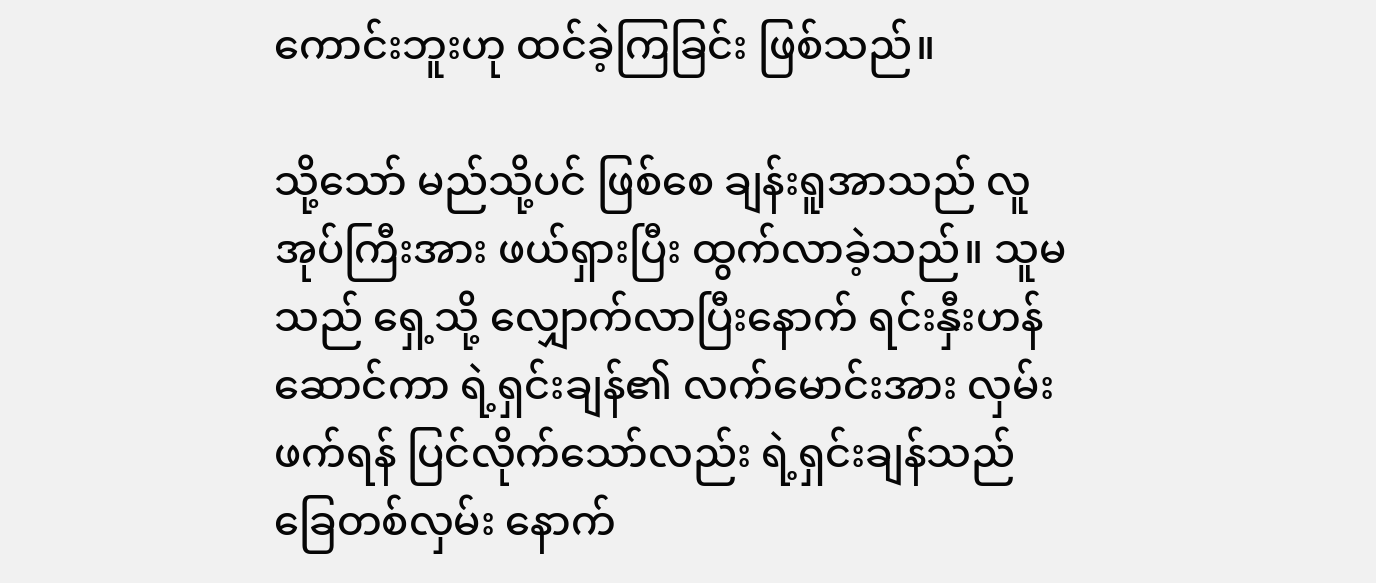ကောင်းဘူးဟု ထင်ခဲ့ကြခြင်း ဖြစ်သည်။

သို့သော် မည်သို့ပင် ဖြစ်စေ ချန်းရူအာသည် လူအုပ်ကြီးအား ဖယ်ရှားပြီး ထွက်လာခဲ့သည်။ သူမသည် ရှေ့သို့ လျှောက်လာပြီးနောက် ရင်းနှီးဟန်ဆောင်ကာ ရဲ့ရှင်းချန်၏ လက်မောင်းအား လှမ်းဖက်ရန် ပြင်လိုက်သော်လည်း ရဲ့ရှင်းချန်သည် ခြေတစ်လှမ်း နောက်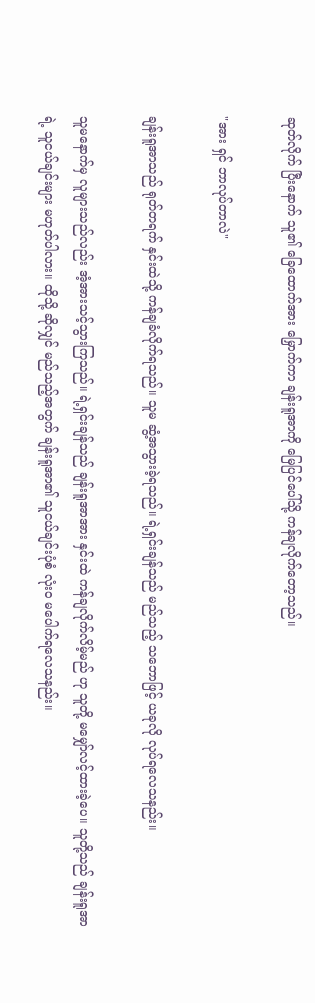ဆုတ်လိုက် ပြီးနောက် သူ၏ ခြေထောက်အား မြှောက်ကာ ချန်းရူအာကို မြေပြင်ပေါ်သို့ ကန်ချလိုက်တော့သည်။

"အား ရှင် ဘာလုပ်တာလဲ"

ချန်းရူအာသည် ရုတ်တရက် နှင်းထဲသို့ ကန်ချခံလိုက်ရသည်။ သူမ ဆွံ့အသွားခဲ့ရသည်။ ရဲ့ရှင်းချန်သည် မည်သည့် သဘောဖြင့် ယခုလို လုပ်ရလေသနည်း။

သူမနောက်မှ လူများသည်လည်း အံ့အားသင့်သွားကြသည်။ ရဲ့ရှင်းချန်သည် ချန်းရူအာအား နှင်းထဲ ကန်ချလိုက်လိမ့်မည် ဟု သူတို့ မမျှော်လင့်ထားခဲ့ပေ။ သူတို့သည် ချန်းရူအာရဲ့ သူငယ်ချင်းများ မဟုတ်ပါလား။ ထိုသို့ ဆိုလျှင် မည်သည့်အတွက် ချန်းရူအာ၏ သူငယ်ချင်းပုံစံ လုံးဝ မပေါက်ရလေသနည်း။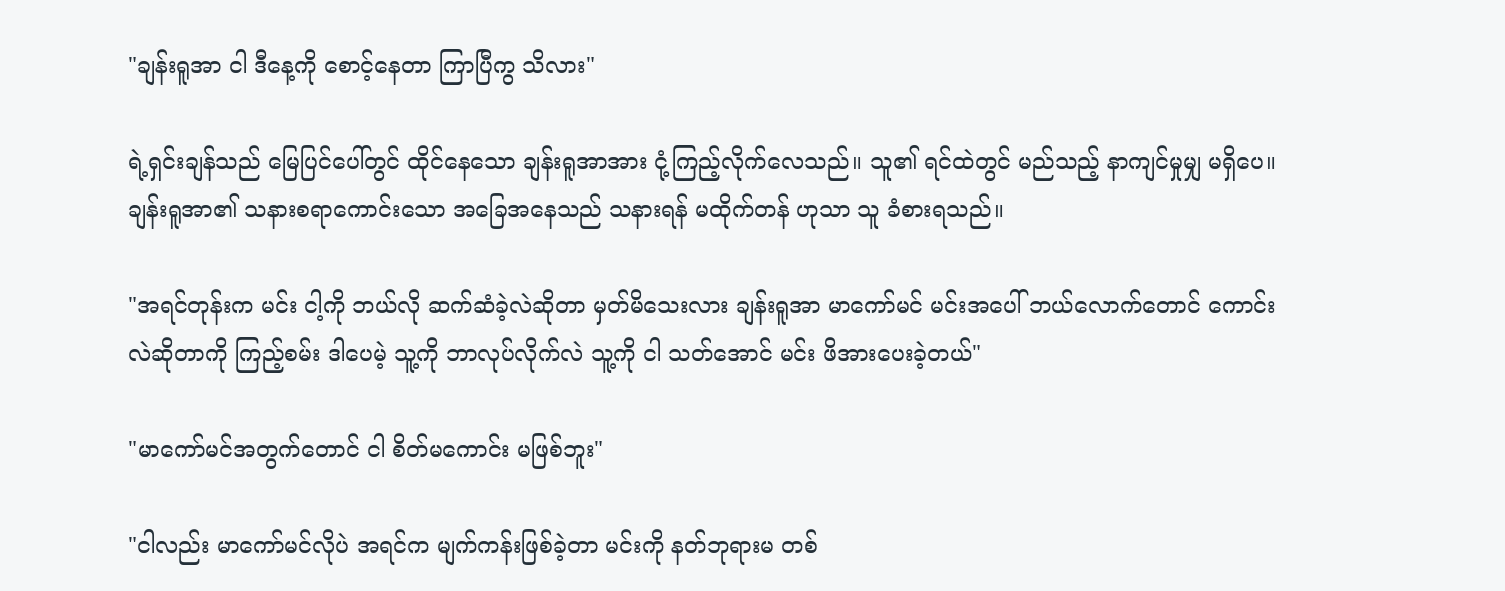"ချန်းရူအာ ငါ ဒီနေ့ကို စောင့်နေတာ ကြာပြီကွ သိလား"

ရဲ့ရှင်းချန်သည် မြေပြင်ပေါ်တွင် ထိုင်နေသော ချန်းရူအာအား ငုံ့ကြည့်လိုက်လေသည်။ သူ၏ ရင်ထဲတွင် မည်သည့် နာကျင်မှုမျှ မရှိပေ။ ချန်းရူအာ၏ သနားစရာကောင်းသော အခြေအနေသည် သနားရန် မထိုက်တန် ဟုသာ သူ ခံစားရသည်။

"အရင်တုန်းက မင်း ငါ့ကို ဘယ်လို ဆက်ဆံခဲ့လဲဆိုတာ မှတ်မိသေးလား ချန်းရူအာ မာကော်မင် မင်းအပေါ် ဘယ်လောက်တောင် ကောင်းလဲဆိုတာကို ကြည့်စမ်း ဒါပေမဲ့ သူ့ကို ဘာလုပ်လိုက်လဲ သူ့ကို ငါ သတ်အောင် မင်း ဖိအားပေးခဲ့တယ်"

"မာကော်မင်အတွက်တောင် ငါ စိတ်မကောင်း မဖြစ်ဘူး"

"ငါလည်း မာကော်မင်လိုပဲ အရင်က မျက်ကန်းဖြစ်ခဲ့တာ မင်းကို နတ်ဘုရားမ တစ်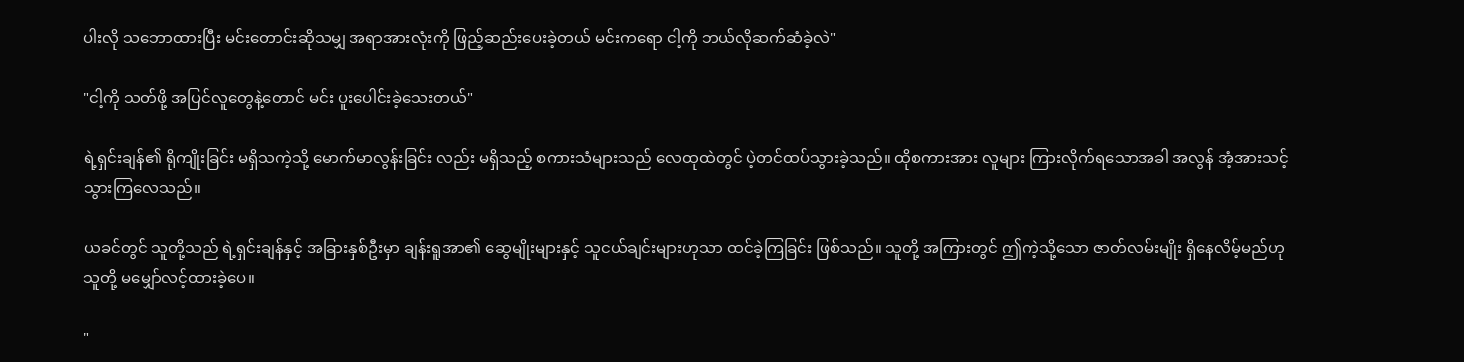ပါးလို သဘောထားပြီး မင်းတောင်းဆိုသမျှ အရာအားလုံးကို ဖြည့်ဆည်းပေးခဲ့တယ် မင်းကရော ငါ့ကို ဘယ်လိုဆက်ဆံခဲ့လဲ"

"ငါ့ကို သတ်ဖို့ အပြင်လူတွေနဲ့တောင် မင်း ပူးပေါင်းခဲ့သေးတယ်"

ရဲ့ရှင်းချန်၏ ရိုကျိုးခြင်း မရှိသကဲ့သို့ မောက်မာလွန်းခြင်း လည်း မရှိသည့် စကားသံများသည် လေထုထဲတွင် ပဲ့တင်ထပ်သွားခဲ့သည်။ ထိုစကားအား လူများ ကြားလိုက်ရသောအခါ အလွန် အံ့အားသင့်သွားကြလေသည်။

ယခင်တွင် သူတို့သည် ရဲ့ရှင်းချန်နှင့် အခြားနှစ်ဦးမှာ ချန်းရူအာ၏ ဆွေမျိုးများနှင့် သူငယ်ချင်းများဟုသာ ထင်ခဲ့ကြခြင်း ဖြစ်သည်။ သူတို့ အကြားတွင် ဤကဲ့သို့သော ဇာတ်လမ်းမျိုး ရှိနေလိမ့်မည်ဟု သူတို့ မမျှော်လင့်ထားခဲ့ပေ။

"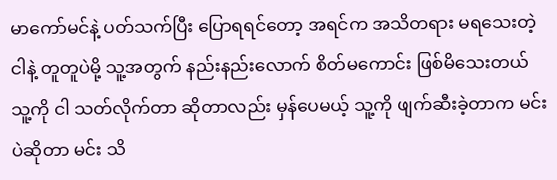မာကော်မင်နဲ့ ပတ်သက်ပြီး ပြောရရင်တော့ အရင်က အသိတရား မရသေးတဲ့ ငါနဲ့ တူတူပဲမို့ သူ့အတွက် နည်းနည်းလောက် စိတ်မကောင်း ဖြစ်မိသေးတယ် သူ့ကို ငါ သတ်လိုက်တာ ဆိုတာလည်း မှန်ပေမယ့် သူ့ကို ဖျက်ဆီးခဲ့တာက မင်းပဲဆိုတာ မင်း သိ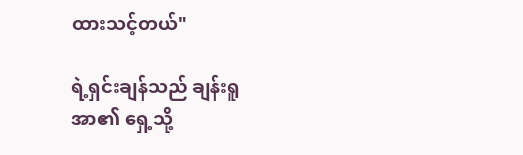ထားသင့်တယ်"

ရဲ့ရှင်းချန်သည် ချန်းရူအာ၏ ရှေ့သို့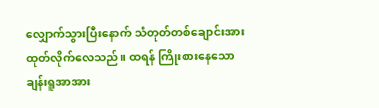လျှောက်သွားပြီးနောက် သံတုတ်တစ်ချောင်းအား ထုတ်လိုက်လေသည်။ ထရန် ကြိုးစားနေသော ချန်းရူအာအား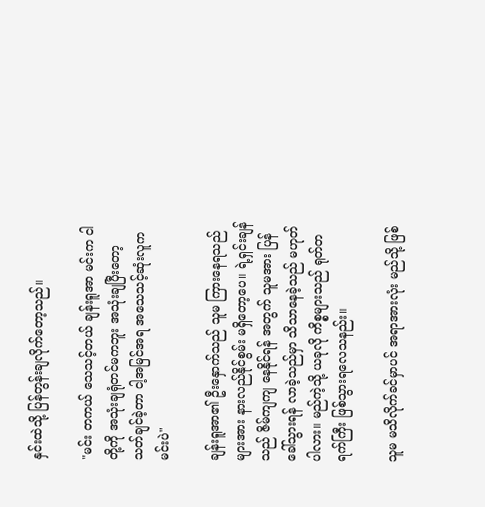နှင်းထဲသို့ ပြန်တွန်းချလိုက်တော့သည်။

"မင်း တကယ် သေသင့်တယ် ချန်းရူအာ မင်းက ငါတို့ကို အသုံးချရုံတင်မကဘူး အသုံးချပြီးတော့ သတ်ချင်ခဲ့တာ ငါ့အမြင်အရ အသေသင့်ဆုံးလူက မင်းပဲ"

ချန်းရူအာ၏ ဦးနှောက်သည် သူမ ကြားနေရသည်များအား နားလည်နိုင်စွမ်း မရှိတော့ပေ။ ရဲ့ရှင်းချန်သည် ဇိမ်ကျကျ နေနိုင်ရန် အတွက် သူမအား ပြန်ခေါ်သွားရန် လာခဲ့သည်မှာ သိသာနေခဲ့သည် မဟုတ်ပါလား။ မည်ကဲ့သို့ ယခုလို ကိစ္စများသည် ရုတ်တရက်ကြီး ဖြစ်သွားရလေသနည်း။

သူမ မသိလိုက်ခင်မှာပင် အရာအားလုံး မည်သို့ ဖြစ်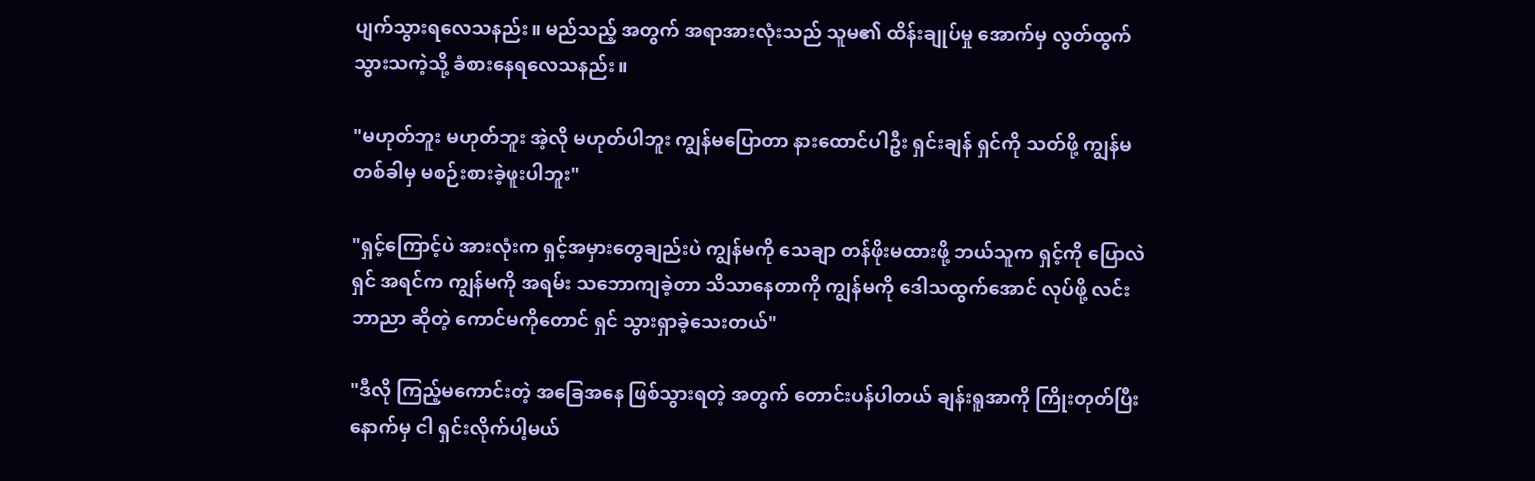ပျက်သွားရလေသနည်း။ မည်သည့် အတွက် အရာအားလုံးသည် သူမ၏ ထိန်းချုပ်မှု အောက်မှ လွတ်ထွက်သွားသကဲ့သို့ ခံစားနေရလေသနည်း။

"မဟုတ်ဘူး မဟုတ်ဘူး အဲ့လို မဟုတ်ပါဘူး ကျွန်မပြောတာ နားထောင်ပါဦး ရှင်းချန် ရှင်ကို သတ်ဖို့ ကျွန်မ တစ်ခါမှ မစဉ်းစားခဲ့ဖူးပါဘူး"

"ရှင့်ကြောင့်ပဲ အားလုံးက ရှင့်အမှားတွေချည်းပဲ ကျွန်မကို သေချာ တန်ဖိုးမထားဖို့ ဘယ်သူက ရှင့်ကို ပြောလဲ ရှင် အရင်က ကျွန်မကို အရမ်း သဘောကျခဲ့တာ သိသာနေတာကို ကျွန်မကို ဒေါသထွက်အောင် လုပ်ဖို့ လင်း ဘာညာ ဆိုတဲ့ ကောင်မကိုတောင် ရှင် သွားရှာခဲ့သေးတယ်"

"ဒီလို ကြည့်မကောင်းတဲ့ အခြေအနေ ဖြစ်သွားရတဲ့ အတွက် တောင်းပန်ပါတယ် ချန်းရူအာကို ကြိုးတုတ်ပြီး နောက်မှ ငါ ရှင်းလိုက်ပါ့မယ်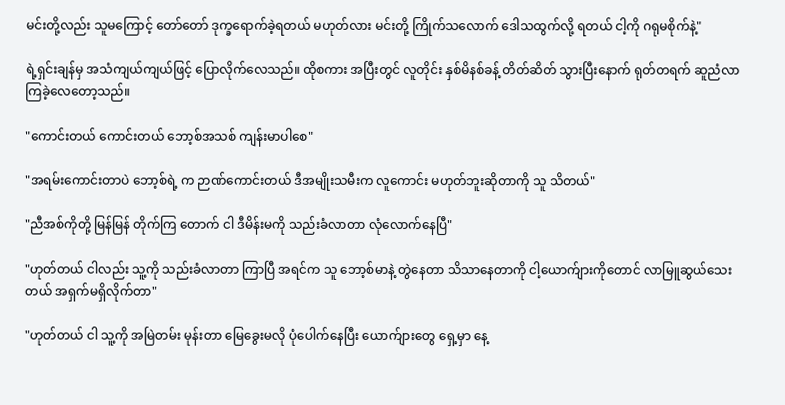မင်းတို့လည်း သူမကြောင့် တော်တော် ဒုက္ခရောက်ခဲ့ရတယ် မဟုတ်လား မင်းတို့ ကြိုက်သလောက် ဒေါသထွက်လို့ ရတယ် ငါ့ကို ဂရုမစိုက်နဲ့"

ရဲ့ရှင်းချန်မှ အသံကျယ်ကျယ်ဖြင့် ပြောလိုက်လေသည်။ ထိုစကား အပြီးတွင် လူတိုင်း နှစ်မိနစ်ခန့် တိတ်ဆိတ် သွားပြီးနောက် ရုတ်တရက် ဆူညံလာကြခဲ့လေတော့သည်။

"ကောင်းတယ် ကောင်းတယ် ဘော့စ်အသစ် ကျန်းမာပါစေ"

"အရမ်းကောင်းတာပဲ ဘော့စ်ရဲ့ က ဉာဏ်ကောင်းတယ် ဒီအမျိုးသမီးက လူကောင်း မဟုတ်ဘူးဆိုတာကို သူ သိတယ်"

"ညီအစ်ကိုတို့ မြန်မြန် တိုက်ကြ တောက် ငါ ဒီမိန်းမကို သည်းခံလာတာ လုံလောက်နေပြီ"

"ဟုတ်တယ် ငါလည်း သူ့ကို သည်းခံလာတာ ကြာပြီ အရင်က သူ ဘော့စ်မာနဲ့ တွဲနေတာ သိသာနေတာကို ငါ့ယောက်ျားကိုတောင် လာမြူဆွယ်သေးတယ် အရှက်မရှိလိုက်တာ"

"ဟုတ်တယ် ငါ သူ့ကို အမြဲတမ်း မုန်းတာ မြေခွေးမလို ပုံပေါက်နေပြီး ယောက်ျားတွေ ရှေ့မှာ နေ့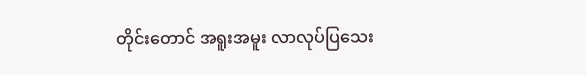တိုင်းတောင် အရူးအမူး လာလုပ်ပြသေး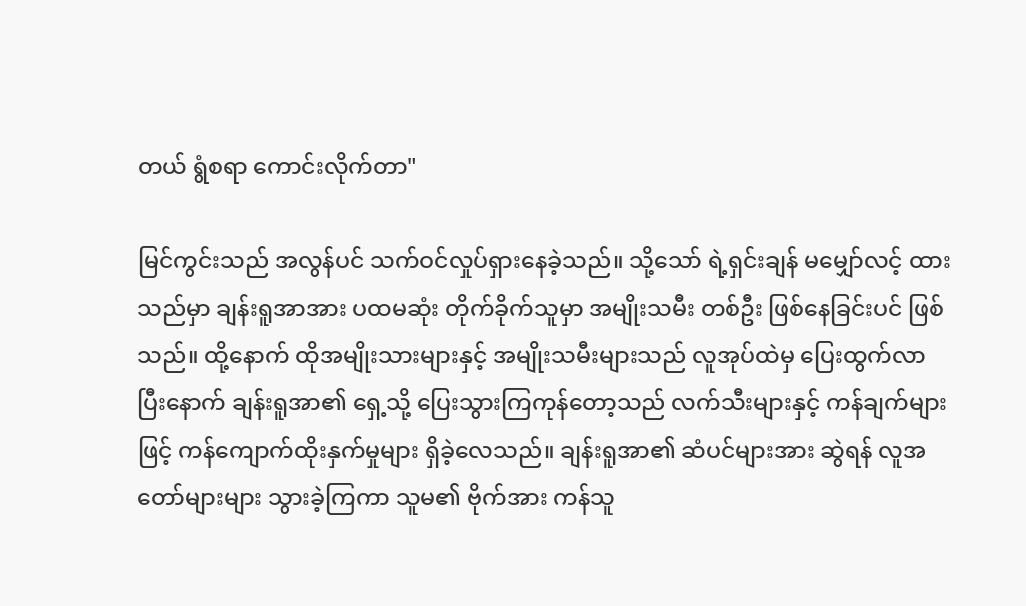တယ် ရွံစရာ ကောင်းလိုက်တာ"

မြင်ကွင်းသည် အလွန်ပင် သက်ဝင်လှုပ်ရှားနေခဲ့သည်။ သို့သော် ရဲ့ရှင်းချန် မမျှော်လင့် ထားသည်မှာ ချန်းရူအာအား ပထမဆုံး တိုက်ခိုက်သူမှာ အမျိုးသမီး တစ်ဦး ဖြစ်နေခြင်းပင် ဖြစ်သည်။ ထို့နောက် ထိုအမျိုးသားများနှင့် အမျိုးသမီးများသည် လူအုပ်ထဲမှ ပြေးထွက်လာ ပြီးနောက် ချန်းရူအာ၏ ရှေ့သို့ ပြေးသွားကြကုန်တော့သည် လက်သီးများနှင့် ကန်ချက်များဖြင့် ကန်ကျောက်ထိုးနှက်မှုများ ရှိခဲ့လေသည်။ ချန်းရူအာ၏ ဆံပင်များအား ဆွဲရန် လူအတော်များများ သွားခဲ့ကြကာ သူမ၏ ဗိုက်အား ကန်သူ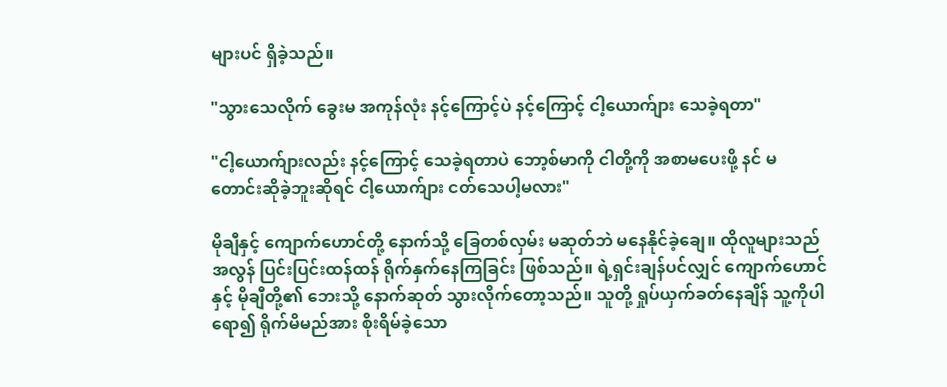များပင် ရှိခဲ့သည်။

"သွားသေလိုက် ခွေးမ အကုန်လုံး နင့်ကြောင့်ပဲ နင့်ကြောင့် ငါ့ယောက်ျား သေခဲ့ရတာ"

"ငါ့ယောက်ျားလည်း နင့်ကြောင့် သေခဲ့ရတာပဲ ဘော့စ်မာကို ငါတို့ကို အစာမပေးဖို့ နင် မတောင်းဆိုခဲ့ဘူးဆိုရင် ငါ့ယောက်ျား ငတ်သေပါ့မလား"

မိုချီနှင့် ကျောက်ဟောင်တို့ နောက်သို့ ခြေတစ်လှမ်း မဆုတ်ဘဲ မနေနိုင်ခဲ့ချေ။ ထိုလူများသည် အလွန် ပြင်းပြင်းထန်ထန် ရိုက်နှက်နေကြခြင်း ဖြစ်သည်။ ရဲ့ရှင်းချန်ပင်လျှင် ကျောက်ဟောင်နှင့် မိုချီတို့၏ ဘေးသို့ နောက်ဆုတ် သွားလိုက်တော့သည်။ သူတို့ ရှုပ်ယှက်ခတ်နေချိန် သူ့ကိုပါ ရော၍ ရိုက်မိမည်အား စိုးရိမ်ခဲ့သော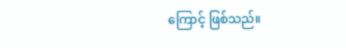ကြောင့် ဖြစ်သည်။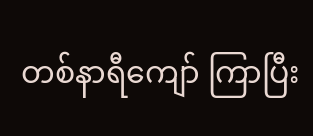တစ်နာရီကျော် ကြာပြီး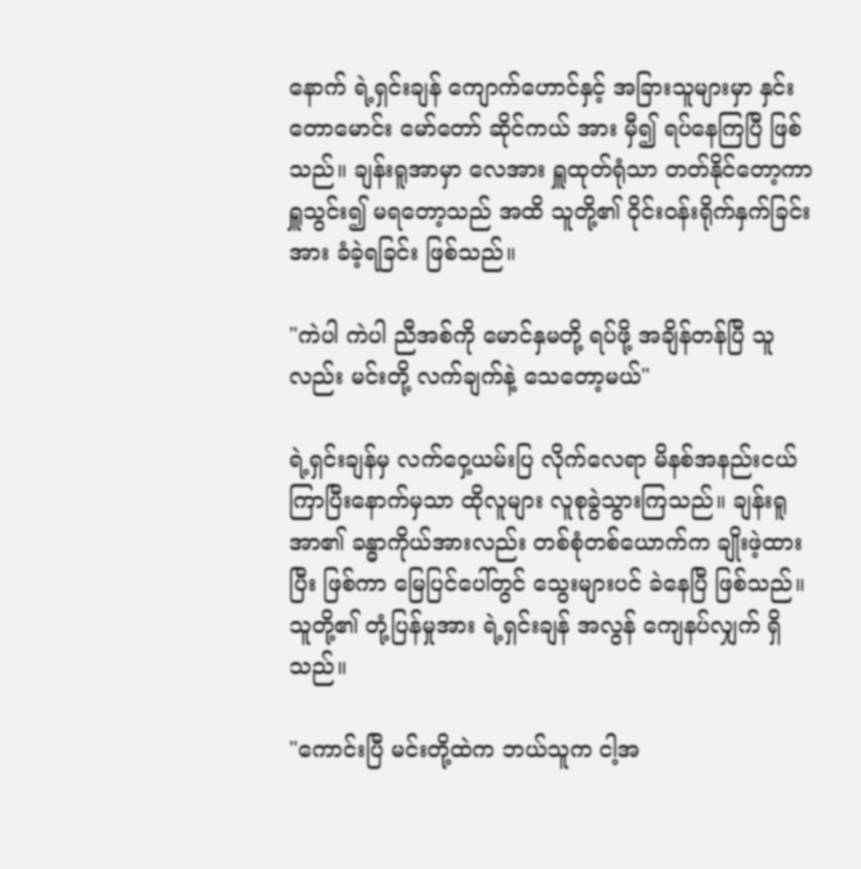နောက် ရဲ့ရှင်းချန် ကျောက်ဟောင်နှင့် အခြားသူများမှာ နှင်းတောမောင်း မော်တော် ဆိုင်ကယ် အား မှီ၍ ရပ်နေကြပြီ ဖြစ်သည်။ ချန်းရူအာမှာ လေအား ရှူထုတ်ရုံသာ တတ်နိုင်တော့ကာ ရှူသွင်း၍ မရတော့သည် အထိ သူတို့၏ ဝိုင်းဝန်းရိုက်နှက်ခြင်းအား ခံခဲ့ရခြင်း ဖြစ်သည်။

"ကဲပါ ကဲပါ ညီအစ်ကို မောင်နှမတို့ ရပ်ဖို့ အချိန်တန်ပြီ သူလည်း မင်းတို့ လက်ချက်နဲ့ သေတော့မယ်"

ရဲ့ရှင်းချန်မှ လက်ဝှေ့ယမ်းပြ လိုက်လေရာ မိနစ်အနည်းငယ် ကြာပြီးနောက်မှသာ ထိုလူများ လူစုခွဲသွားကြသည်။ ချန်းရူအာ၏ ခန္ဓာကိုယ်အားလည်း တစ်စုံတစ်ယောက်က ချိုးဖဲ့ထားပြီး ဖြစ်ကာ မြေပြင်ပေါ်တွင် သွေးများပင် ခဲနေပြီ ဖြစ်သည်။ သူတို့၏ တုံ့ပြန်မှုအား ရဲ့ရှင်းချန် အလွန် ကျေနပ်လျှက် ရှိသည်။

"ကောင်းပြီ မင်းတို့ထဲက ဘယ်သူက ငါ့အ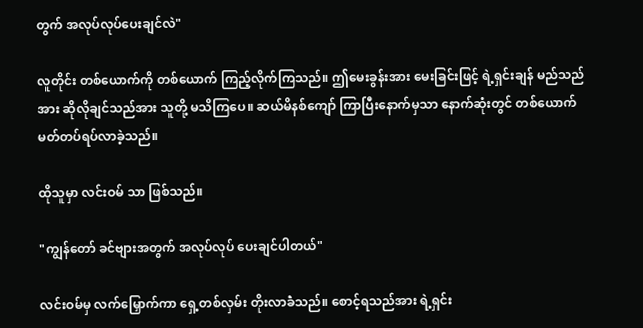တွက် အလုပ်လုပ်ပေးချင်လဲ"

လူတိုင်း တစ်ယောက်ကို တစ်ယောက် ကြည့်လိုက်ကြသည်။ ဤမေးခွန်းအား မေးခြင်းဖြင့် ရဲ့ရှင်းချန် မည်သည်အား ဆိုလိုချင်သည်အား သူတို့ မသိကြပေ။ ဆယ်မိနစ်ကျော် ကြာပြီးနောက်မှသာ နောက်ဆုံးတွင် တစ်ယောက် မတ်တပ်ရပ်လာခဲ့သည်။

ထိုသူမှာ လင်းဝမ် သာ ဖြစ်သည်။

"ကျွန်တော် ခင်ဗျားအတွက် အလုပ်လုပ် ပေးချင်ပါတယ်"

လင်းဝမ်မှ လက်မြှောက်ကာ ရှေ့တစ်လှမ်း တိုးလာခဲံသည်။ စောင့်ရသည်အား ရဲ့ရှင်း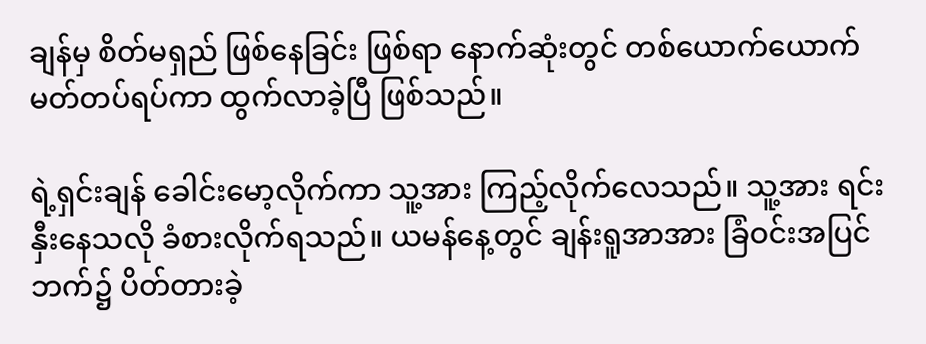ချန်မှ စိတ်မရှည် ဖြစ်နေခြင်း ဖြစ်ရာ နောက်ဆုံးတွင် တစ်ယောက်ယောက် မတ်တပ်ရပ်ကာ ထွက်လာခဲ့ပြီ ဖြစ်သည်။

ရဲ့ရှင်းချန် ခေါင်းမော့လိုက်ကာ သူ့အား ကြည့်လိုက်လေသည်။ သူ့အား ရင်းနှီးနေသလို ခံစားလိုက်ရသည်။ ယမန်နေ့တွင် ချန်းရူအာအား ခြံဝင်းအပြင်ဘက်၌ ပိတ်တားခဲ့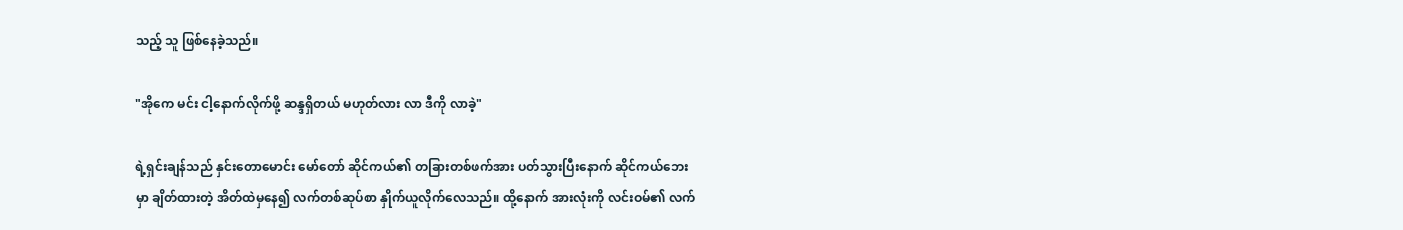သည့် သူ ဖြစ်နေခဲ့သည်။

"အိုကေ မင်း ငါ့နောက်လိုက်ဖို့ ဆန္ဒရှိတယ် မဟုတ်လား လာ ဒီကို လာခဲ့"

ရဲ့ရှင်းချန်သည် နှင်းတောမောင်း မော်တော် ဆိုင်ကယ်၏ တခြားတစ်ဖက်အား ပတ်သွားပြီးနောက် ဆိုင်ကယ်ဘေးမှာ ချိတ်ထားတဲ့ အိတ်ထဲမှနေ၍ လက်တစ်ဆုပ်စာ နှိုက်ယူလိုက်လေသည်။ ထို့နောက် အားလုံးကို လင်းဝမ်၏ လက်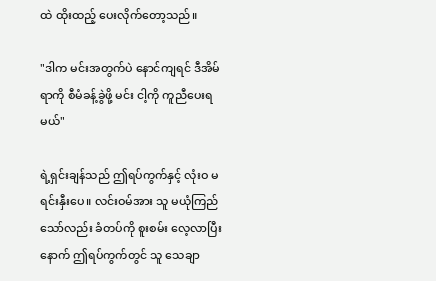ထဲ ထိုးထည့် ပေးလိုက်တော့သည်။

"ဒါက မင်းအတွက်ပဲ နောင်ကျရင် ဒီအိမ်ရာကို စီမံခန့်ခွဲဖို့ မင်း ငါ့ကို ကူညီပေးရမယ်"

ရဲ့ရှင်းချန်သည် ဤရပ်ကွက်နှင့် လုံးဝ မရင်းနှီးပေ။ လင်းဝမ်အား သူ မယုံကြည်သော်လည်း ခံတပ်ကို စူးစမ်း လေ့လာပြီးနောက် ဤရပ်ကွက်တွင် သူ သေချာ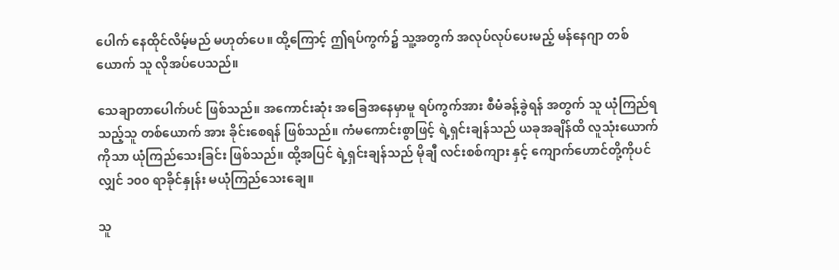ပေါက် နေထိုင်လိမ့်မည် မဟုတ်ပေ။ ထို့ကြောင့် ဤရပ်ကွက်၌ သူ့အတွက် အလုပ်လုပ်ပေးမည့် မန်နေဂျာ တစ်ယောက် သူ လိုအပ်ပေသည်။

သေချာတာပေါက်ပင် ဖြစ်သည်။ အကောင်းဆုံး အခြေအနေမှာမူ ရပ်ကွက်အား စီမံခန့်ခွဲရန် အတွက် သူ ယုံကြည်ရသည့်သူ တစ်ယောက် အား ခိုင်းစေရန် ဖြစ်သည်။ ကံမကောင်းစွာဖြင့် ရဲ့ရှင်းချန်သည် ယခုအချိန်ထိ လူသုံးယောက်ကိုသာ ယုံကြည်သေးခြင်း ဖြစ်သည်။ ထို့အပြင် ရဲ့ရှင်းချန်သည် မိုချီ လင်းစစ်ကျား နှင့် ကျောက်ဟောင်တို့ကိုပင်လျှင် ၁၀၀ ရာခိုင်နှုန်း မယုံကြည်သေးချေ။

သူ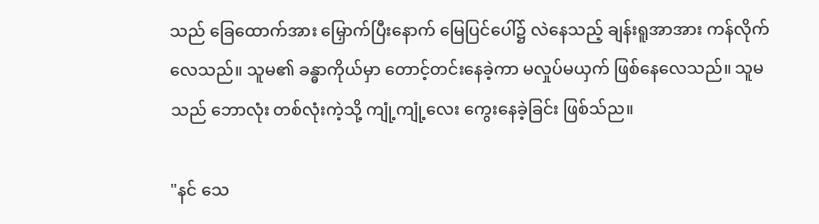သည် ခြေထောက်အား မြှောက်ပြီးနောက် မြေပြင်ပေါ်၌ လဲနေသည့် ချန်းရူအာအား ကန်လိုက်လေသည်။ သူမ၏ ခန္ဓာကိုယ်မှာ တောင့်တင်းနေခဲ့ကာ မလှုပ်မယှက် ဖြစ်နေလေသည်။ သူမသည် ဘောလုံး တစ်လုံးကဲ့သို့ ကျုံ့ကျုံ့လေး ကွေးနေခဲ့ခြင်း ဖြစ်သ်ည။

"နင် သေ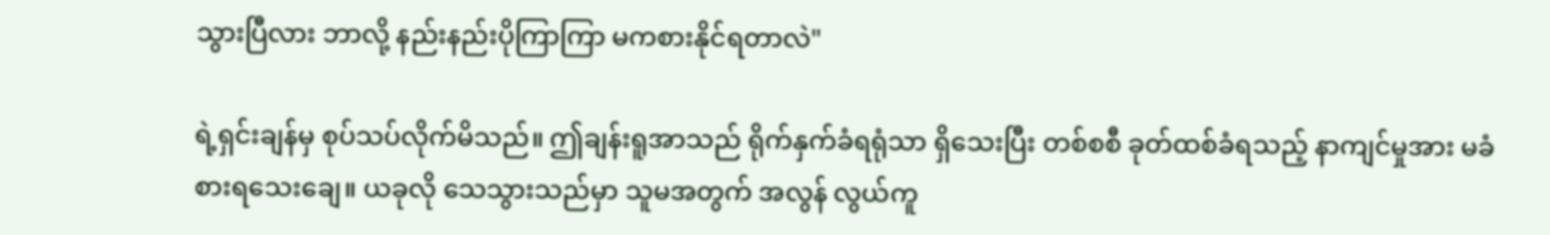သွားပြီလား ဘာလို့ နည်းနည်းပိုကြာကြာ မကစားနိုင်ရတာလဲ"

ရဲ့ရှင်းချန်မှ စုပ်သပ်လိုက်မိသည်။ ဤချန်းရူအာသည် ရိုက်နှက်ခံရရုံသာ ရှိသေးပြီး တစ်စစီ ခုတ်ထစ်ခံရသည့် နာကျင်မှုအား မခံစားရသေးချေ။ ယခုလို သေသွားသည်မှာ သူမအတွက် အလွန် လွယ်ကူ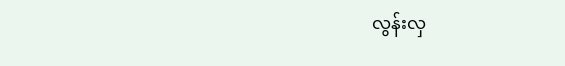လွန်းလှ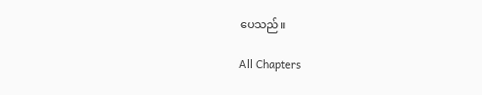ပေသည်။

All Chapters